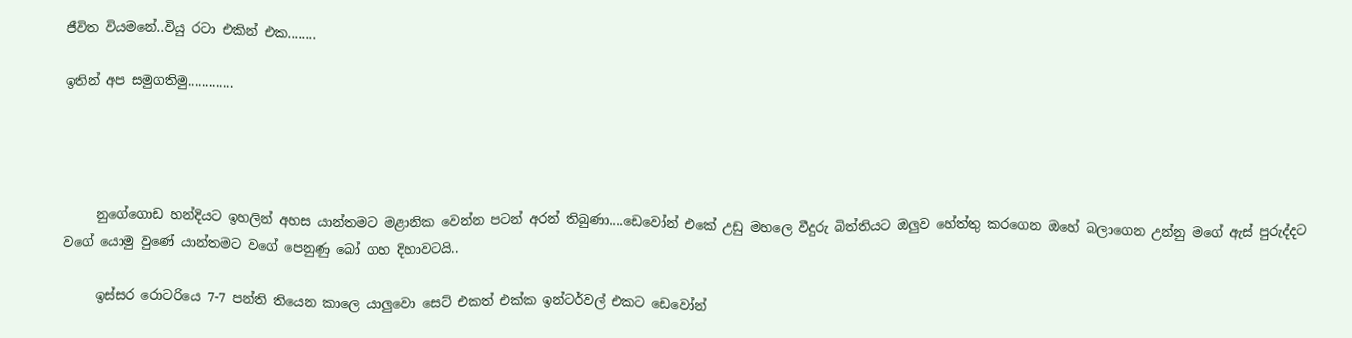ජීවිත වියමනේ..වියු රටා එකින් එක........

ඉතින් අප සමුගතිමු.............




     නුගේගොඩ හන්දියට ඉහලින් අහස යාන්තමට මළානික වෙන්න පටන් අරන් තිබුණා....ඩෙවෝන් එකේ උඩු මහලෙ වීදුරු බිත්තියට ඔලුව හේත්තු කරගෙන ඔහේ බලාගෙන උන්නු මගේ ඇස් පුරුද්දට වගේ යොමු වුණේ යාන්තමට වගේ පෙනුණු බෝ ගහ දිහාවටයි..

     ඉස්සර රොටරියෙ 7-7 පන්ති තියෙන කාලෙ යාලුවො සෙට් එකත් එක්ක ඉන්ටර්වල් එකට ඩෙවෝන්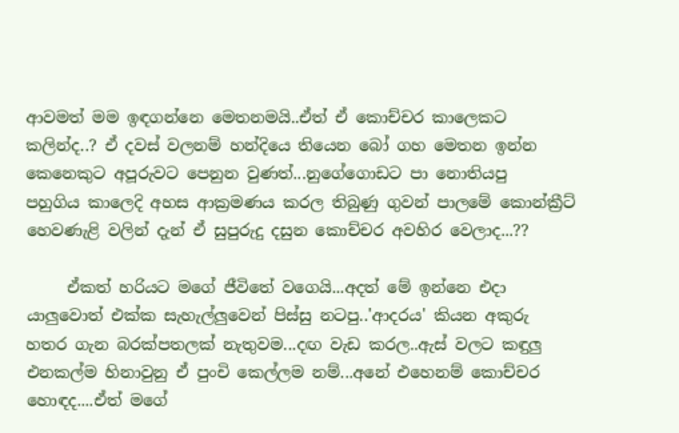ආවමත් මම ඉඳගන්නෙ මෙතනමයි..ඒත් ඒ කොච්චර කාලෙකට කලින්ද..? ඒ දවස් වලනම් හන්දියෙ තියෙන බෝ ගහ මෙතන ඉන්න කෙනෙකුට අපූරුවට පෙනුන වුණත්...නුගේගොඩට පා නොතියපු  පහුගිය කාලෙදි අහස ආක්‍රමණය කරල තිබුණු ගුවන් පාලමේ කොන්ක්‍රීට් හෙවණැළි වලින් දැන් ඒ සුපුරුදු දසුන කොච්චර අවහිර වෙලාද...??

     ඒකත් හරියට මගේ ජීවිතේ වගෙයි...අදත් මේ ඉන්නෙ එදා යාලුවොත් එක්ක සැහැල්ලුවෙන් පිස්සු නටපු..'ආදරය' කියන අකුරු හතර ගැන බරක්පතලක් නැතුවම...දඟ වැඩ කරල..ඇස් වලට කඳුලු එනකල්ම හිනාවුනු ඒ පුංචි කෙල්ලම නම්...අනේ එහෙනම් කොච්චර හොඳද....ඒත් මගේ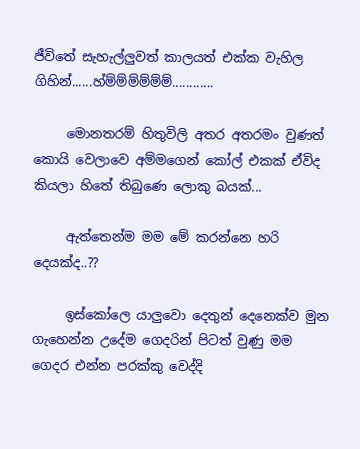ජීවිතේ සැහැල්ලුවත් කාලයත් එක්ක වැහිල ගිහින්......හ්ම්ම්ම්ම්ම්ම්............

     මොනතරම් හිතුවිලි අතර අතරමං වුණත් කොයි වෙලාවෙ අම්මගෙන් කෝල් එකක් ඒවිද කියලා හිතේ තිබුණෙ ලොකු බයක්...

     ඇත්තෙන්ම මම මේ කරන්නෙ හරි දෙයක්ද..??

     ඉස්කෝලෙ යාලුවො දෙතුන් දෙනෙක්ව මුන ගැහෙන්න උදේම ගෙදරින් පිටත් වුණු මම ගෙදර එන්න පරක්කු වෙද්දි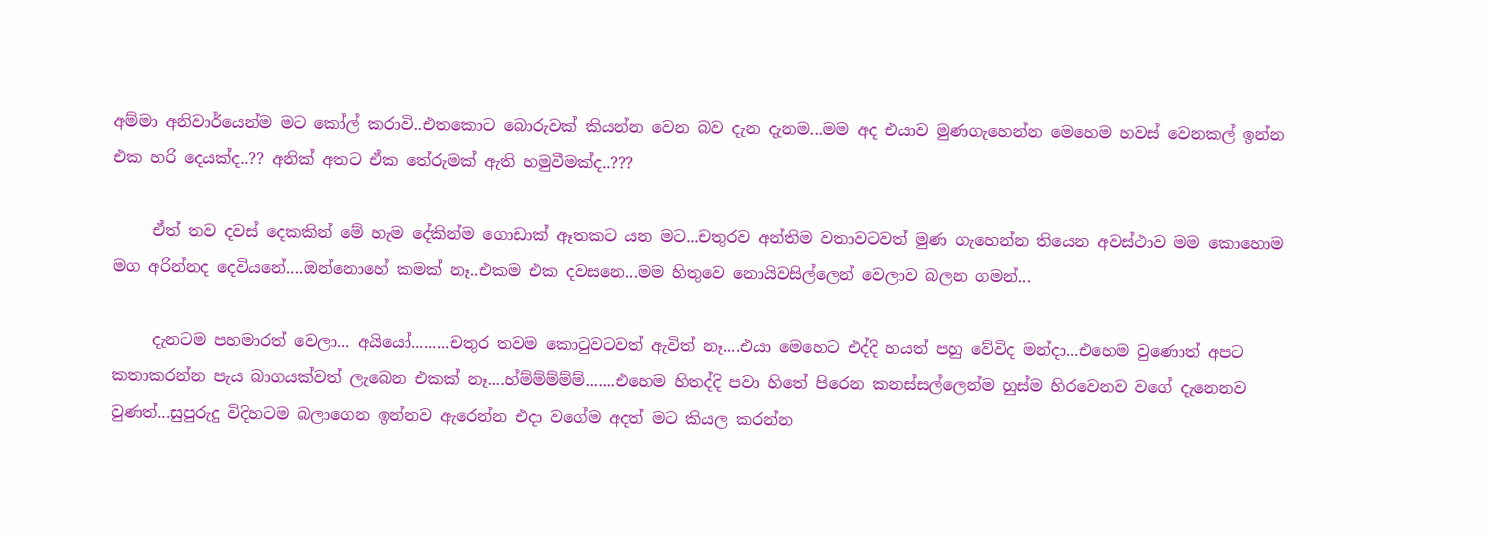අම්මා අනිවාර්යෙන්ම මට කෝල් කරාවි..එතකොට බොරුවක් කියන්න වෙන බව දැන දැනම...මම අද එයාව මුණගැහෙන්න මෙහෙම හවස් වෙනකල් ඉන්න එක හරි දෙයක්ද..?? අනික් අතට ඒක තේරුමක් ඇති හමුවීමක්ද..???

     ඒත් තව දවස් දෙකකින් මේ හැම දේකින්ම ගොඩාක් ඈතකට යන මට...චතුරව අන්තිම වතාවටවත් මුණ ගැහෙන්න තියෙන අවස්ථාව මම කොහොම මග අරින්නද දෙවියනේ....ඔන්නොහේ කමක් නෑ..එකම එක දවසනෙ...මම හිතුවෙ නොයිවසිල්ලෙන් වෙලාව බලන ගමන්...

     දැනටම පහමාරත් වෙලා... අයියෝ.........චතුර තවම කොටුවටවත් ඇවිත් නෑ....එයා මෙහෙට එද්දි හයත් පහු වේවිද මන්දා...එහෙම වුණොත් අපට කතාකරන්න පැය බාගයක්වත් ලැබෙන එකක් නෑ....හ්ම්ම්ම්ම්ම්.......එහෙම හිතද්දි පවා හිතේ පිරෙන කනස්සල්ලෙන්ම හුස්ම හිරවෙනව වගේ දැනෙනව වුණත්...සුපුරුදු විදිහටම බලාගෙන ඉන්නව ඇරෙන්න එදා වගේම අදත් මට කියල කරන්න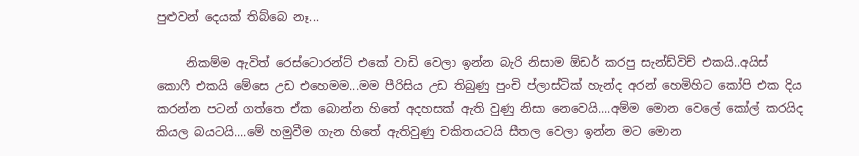පුළුවන් දෙයක් තිබ්බෙ නෑ...

     නිකම්ම ඇවිත් රෙස්ටොරන්ට් එකේ වාඩි වෙලා ඉන්න බැරි නිසාම ඕඩර් කරපු සැන්ඩ්විච් එකයි..අයිස් කොෆී එකයි මේසෙ උඩ එහෙමම...මම පීරිසිය උඩ තිබුණු පුංචි ප්ලාස්ටික් හැන්ද අරන් හෙමිහිට කෝපි එක දිය කරන්න පටන් ගත්තෙ ඒක බොන්න හිතේ අදහසක් ඇති වුණු නිසා නෙවෙයි....අම්ම මොන වෙලේ කෝල් කරයිද කියල බයටයි....මේ හමුවීම ගැන හිතේ ඇතිවුණු චකිතයටයි සීතල වෙලා ඉන්න මට මොන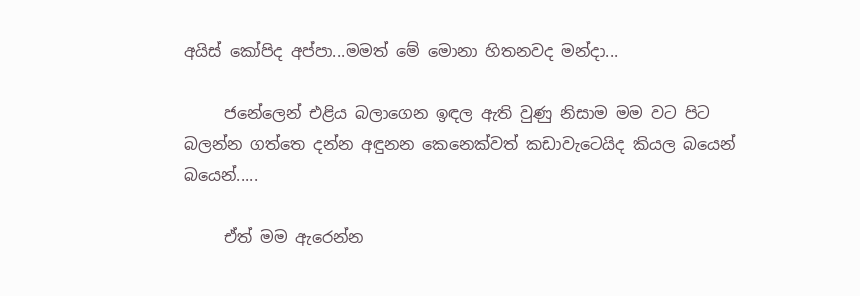අයිස් කෝපිද අප්පා...මමත් මේ මොනා හිතනවද මන්දා...

     ජනේලෙන් එළිය බලාගෙන ඉඳල ඇති වුණු නිසාම මම වට පිට බලන්න ගත්තෙ දන්න අඳුනන කෙනෙක්වත් කඩාවැටෙයිද කියල බයෙන් බයෙන්.....

     ඒත් මම ඇරෙන්න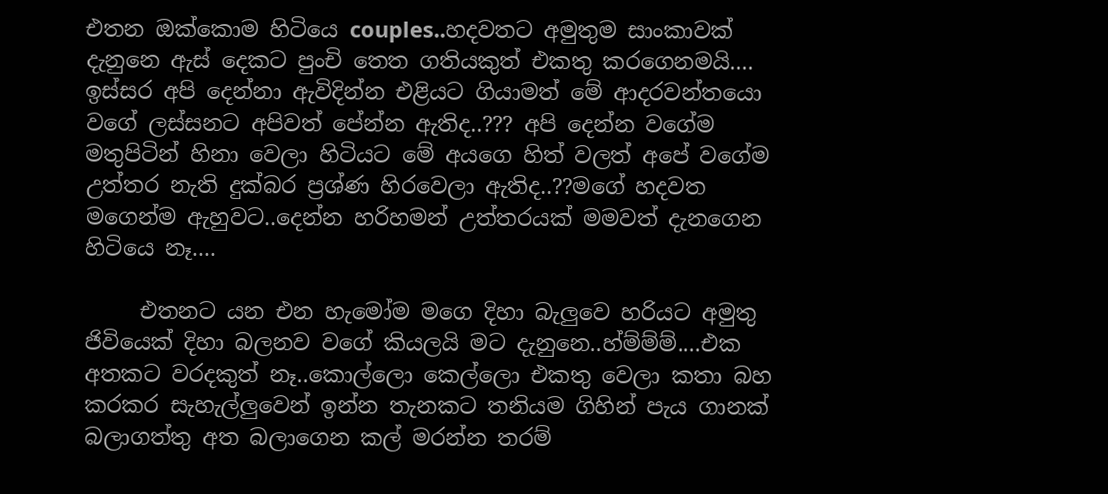එතන ඔක්කොම හිටියෙ couples..හදවතට අමුතුම සාංකාවක් දැනුනෙ ඇස් දෙකට පුංචි තෙත ගතියකුත් එකතු කරගෙනමයි.... ඉස්සර අපි දෙන්නා ඇවිදින්න එළියට ගියාමත් මේ ආදරවන්තයො වගේ ලස්සනට අපිවත් පේන්න ඇතිද..??? අපි දෙන්න වගේම මතුපිටින් හිනා වෙලා හිටියට මේ අයගෙ හිත් වලත් අපේ වගේම උත්තර නැති දුක්බර ප්‍රශ්ණ හිරවෙලා ඇතිද..??මගේ හදවත මගෙන්ම ඇහුවට..දෙන්න හරිහමන් උත්තරයක් මමවත් දැනගෙන හිටියෙ නෑ....

     එතනට යන එන හැමෝම මගෙ දිහා බැලුවෙ හරියට අමුතු ජිවියෙක් දිහා බලනව වගේ කියලයි මට දැනුනෙ..හ්ම්ම්ම්....එක අතකට වරදකුත් නෑ..කොල්ලො කෙල්ලො එකතු වෙලා කතා බහ කරකර සැහැල්ලුවෙන් ඉන්න තැනකට තනියම ගිහින් පැය ගානක් බලාගත්තු අත බලාගෙන කල් මරන්න තරම්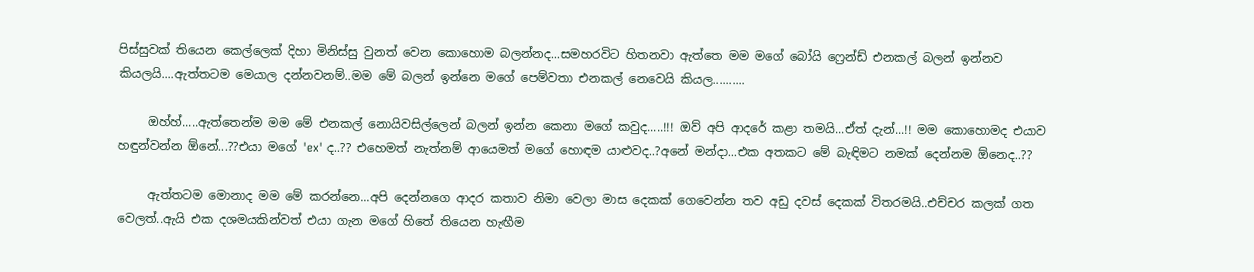පිස්සුවක් තියෙන කෙල්ලෙක් දිහා මිනිස්සු වුනත් වෙන කොහොම බලන්නද...සමහරවිට හිතනවා ඇත්තෙ මම මගේ බෝයි ෆ්‍රෙන්ඩ් එනකල් බලන් ඉන්නව කියලයි....ඇත්තටම මෙයාල දන්නවනම්..මම මේ බලන් ඉන්නෙ මගේ පෙම්වතා එනකල් නෙවෙයි කියල..........

     ඔහ්හ්.....ඇත්තෙන්ම මම මේ එනකල් නොයිවසිල්ලෙන් බලන් ඉන්න කෙනා මගේ කවුද.....!!! ඔව් අපි ආදරේ කළා තමයි...ඒත් දැන්...!! මම කොහොමද එයාව හඳුන්වන්න ඕනේ...??එයා මගේ 'ex' ද..?? එහෙමත් නැත්නම් ආයෙමත් මගේ හොඳම යාළුවද..?අනේ මන්දා...එක අතකට මේ බැඳිමට නමක් දෙන්නම ඕනෙද..??

     ඇත්තටම මොනාද මම මේ කරන්නෙ...අපි දෙන්නගෙ ආදර කතාව නිමා වෙලා මාස දෙකක් ගෙවෙන්න තව අඩු දවස් දෙකක් විතරමයි..එච්චර කලක් ගත වෙලත්..ඇයි එක දශමයකින්වත් එයා ගැන මගේ හිතේ තියෙන හැඟීම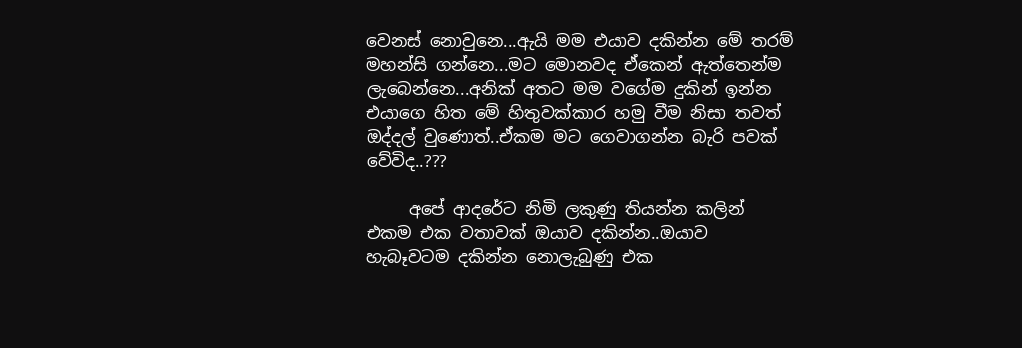වෙනස් නොවුනෙ...ඇයි මම එයාව දකින්න මේ තරම් මහන්සි ගන්නෙ...මට මොනවද ඒකෙන් ඇත්තෙන්ම ලැබෙන්නෙ...අනික් අතට මම වගේම දුකින් ඉන්න එයාගෙ හිත මේ හිතුවක්කාර හමු වීම නිසා තවත් ඔද්දල් වුණොත්..ඒකම මට ගෙවාගන්න බැරි පවක් වේවිද..???

     අපේ ආදරේට නිමි ලකුණු තියන්න කලින් එකම එක වතාවක් ඔයාව දකින්න..ඔයාව හැබෑවටම දකින්න නොලැබුණු එක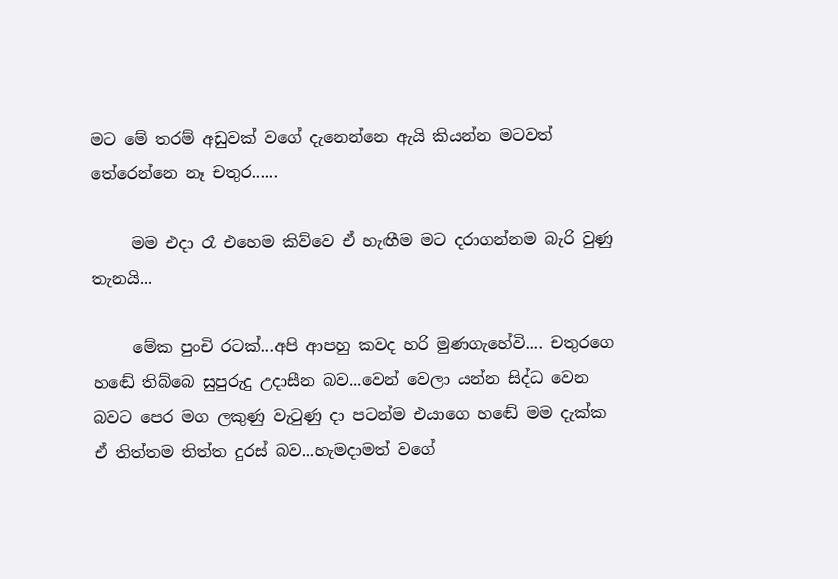මට මේ තරම් අඩුවක් වගේ දැනෙන්නෙ ඇයි කියන්න මටවත් තේරෙන්නෙ නෑ චතුර......

     මම එදා රෑ එහෙම කිව්වෙ ඒ හැඟීම මට දරාගන්නම බැරි වුණු තැනයි...

     මේක පුංචි රටක්...අපි ආපහු කවද හරි මුණගැහේවි.... චතුරගෙ හඬේ තිබ්බෙ සුපුරුදු උදාසීන බව...වෙන් වෙලා යන්න සිද්ධ වෙන බවට පෙර මග ලකුණු වැටුණු දා පටන්ම එයාගෙ හඬේ මම දැක්ක ඒ තිත්තම තිත්ත දුරස් බව...හැමදාමත් වගේ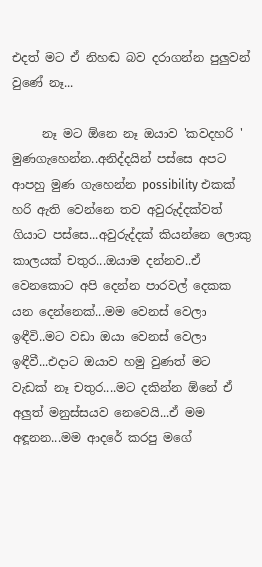එදත් මට ඒ නිහඬ බව දරාගන්න පුලුවන් වුණේ නෑ...

     නෑ මට ඕනෙ නෑ ඔයාව 'කවදහරි ' මුණගැහෙන්න..අනිද්දයින් පස්සෙ අපට ආපහු මුණ ගැහෙන්න possibility එකක් හරි ඇති වෙන්නෙ තව අවුරුද්දක්වත් ගියාට පස්සෙ...අවුරුද්දක් කියන්නෙ ලොකු කාලයක් චතුර...ඔයාම දන්නව..ඒ වෙනකොට අපි දෙන්න පාරවල් දෙකක යන දෙන්නෙක්...මම වෙනස් වෙලා ඉඳීවි..මට වඩා ඔයා වෙනස් වෙලා ඉඳීවී...එදාට ඔයාව හමු වුණත් මට වැඩක් නෑ චතුර....මට දකින්න ඕනේ ඒ අලුත් මනුස්සයව නෙවෙයි...ඒ මම අඳූනන...මම ආදරේ කරපු මගේ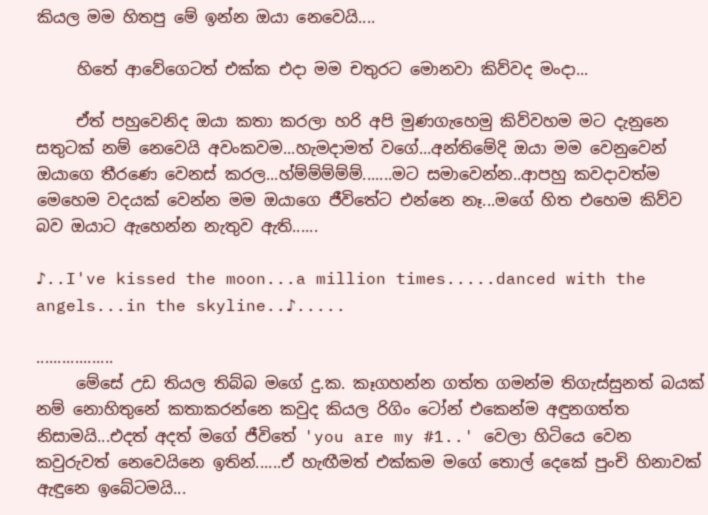කියල මම හිතපු මේ ඉන්න ඔයා නෙවෙයි....

     හිතේ ආවේගෙටත් එක්ක එදා මම චතුරට මොනවා කිව්වද මංදා...

     ඒත් පහුවෙනිද ඔයා කතා කරලා හරි අපි මුණගැහෙමු කිව්වහම මට දැනුනෙ සතුටක් නම් නෙවෙයි අවංකවම...හැමදාමත් වගේ...අන්තිමේදි ඔයා මම වෙනුවෙන් ඔයාගෙ තීරණෙ වෙනස් කරල...හ්ම්ම්ම්ම්ම්.......මට සමාවෙන්න..ආපහු කවදාවත්ම මෙහෙම වදයක් වෙන්න මම ඔයාගෙ ජීවිතේට එන්නෙ නෑ...මගේ හිත එහෙම කිව්ව බව ඔයාට ඇහෙන්න නැතුව ඇති......

♪..I've kissed the moon...a million times.....danced with the angels...in the skyline..♪.....

..................
     මේසේ උඩ තියල තිබ්බ මගේ දු.ක. කෑගහන්න ගත්ත ගමන්ම තිගැස්සුනත් බයක් නම් නොහිතුනේ කතාකරන්නෙ කවුද කියල රිගිං ටෝන් එකෙන්ම අඳුනගත්ත නිසාමයි...එදත් අදත් මගේ ජීවිතේ 'you are my #1..' වෙලා හිටියෙ වෙන කවුරුවත් නෙවෙයිනෙ ඉතින්......ඒ හැඟීමත් එක්කම මගේ තොල් දෙකේ පුංචි හිනාවක් ඇඳුනෙ ඉබේටමයි...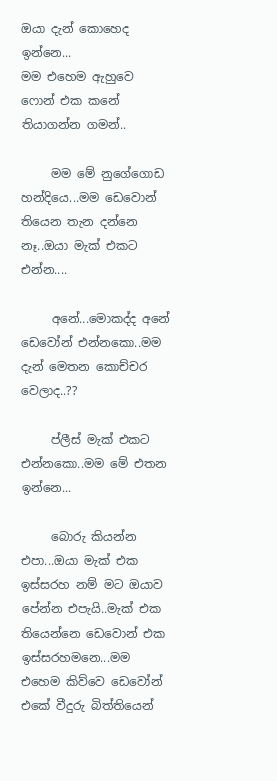ඔයා දැන් කොහෙද ඉන්නෙ...
මම එහෙම ඇහුවෙ ෆොන් එක කනේ තියාගන්න ගමන්..

     මම මේ නුගේගොඩ හන්දියෙ...මම ඩෙවොන් තියෙන තැන දන්නෙ නෑ..ඔයා මැක් එකට එන්න....

     අනේ...මොකද්ද අනේ ඩෙවෝන් එන්නකො..මම දැන් මෙතන කොච්චර වෙලාද..??

     ප්ලීස් මැක් එකට එන්නකො..මම මේ එතන ඉන්නෙ...

     බොරු කියන්න එපා...ඔයා මැක් එක ඉස්සරහ නම් මට ඔයාව පේන්න එපැයි..මැක් එක තියෙන්නෙ ඩෙවොන් එක ඉස්සරහමනෙ...මම එහෙම කිව්වෙ ඩෙවෝන් එකේ වීදුරු බිත්තියෙන්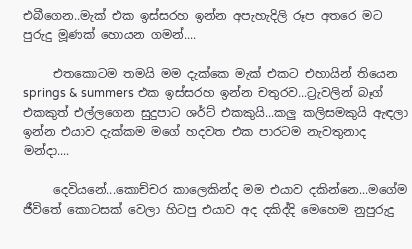එබීගෙන..මැක් එක ඉස්සරහ ඉන්න අපැහැදිලි රූප අතරෙ මට පුරුදු මූණක් හොයන ගමන්....

     එතකොටම තමයි මම දැක්කෙ මැක් එකට එහායින් තියෙන springs & summers එක ඉස්සරහ ඉන්න චතුරව...ට්‍රැවලින් බෑග් එකකුත් එල්ලගෙන සුදුපාට ශර්ට් එකකුයි...කලු කලිසමකුයි ඇඳලා ඉන්න එයාව දැක්කම මගේ හදවත එක පාරටම නැවතුනාද මන්දා....

     දෙවියනේ...කොච්චර කාලෙකින්ද මම එයාව දකින්නෙ...මගේම ජීවිතේ කොටසක් වෙලා හිටපු එයාව අද දකිද්දි මෙහෙම නුපුරුදු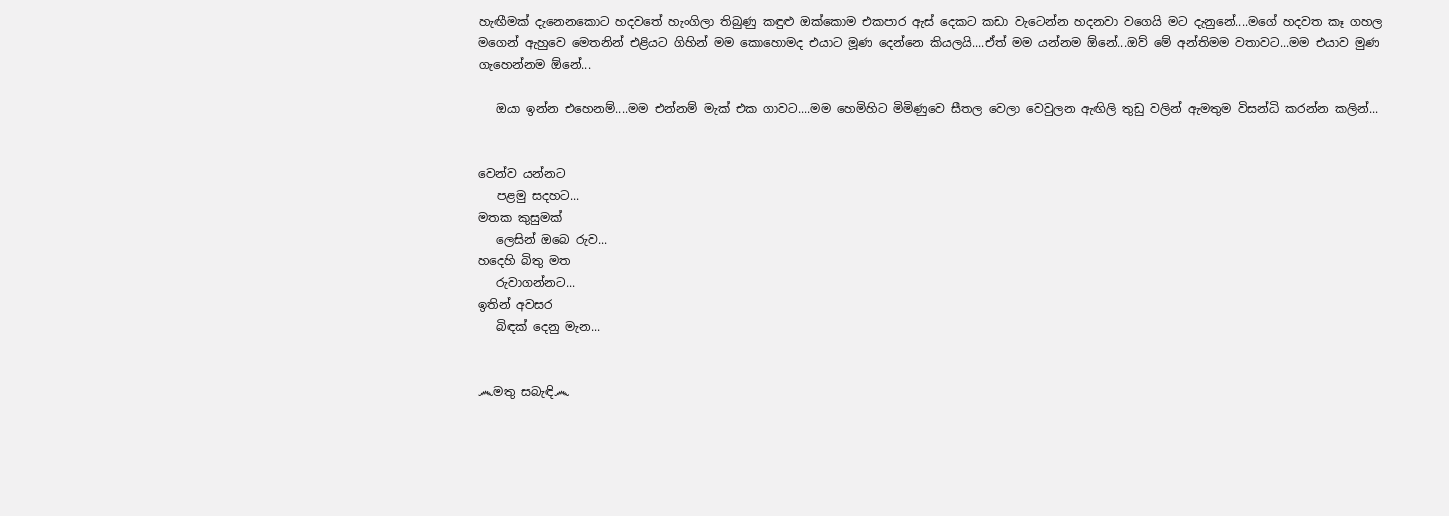හැඟීමක් දැනෙනකොට හදවතේ හැංගිලා තිබුණු කඳුළු ඔක්කොම එකපාර ඇස් දෙකට කඩා වැටෙන්න හදනවා වගෙයි මට දැනුනේ....මගේ හදවත කෑ ගහල මගෙන් ඇහුවෙ මෙතනින් එළියට ගිහින් මම කොහොමද එයාට මූණ දෙන්නෙ කියලයි....ඒත් මම යන්නම ඕනේ...ඔව් මේ අන්තිමම වතාවට...මම එයාව මුණ ගැහෙන්නම ඕනේ...

   ඔයා ඉන්න එහෙනම්....මම එන්නම් මැක් එක ගාවට....මම හෙමිහිට මිමිණුවෙ සීතල වෙලා වෙවුලන ඇඟිලි තුඩු වලින් ඇමතුම විසන්ධි කරන්න කලින්...


වෙන්ව යන්නට
   පළමු සදහට...
මතක කුසුමක්
   ලෙසින් ඔබෙ රුව...
හදෙහි බිතු මත
   රුවාගන්නට...
ඉතින් අවසර
   බිඳක් දෙනු මැන...


෴මතු සබැඳි෴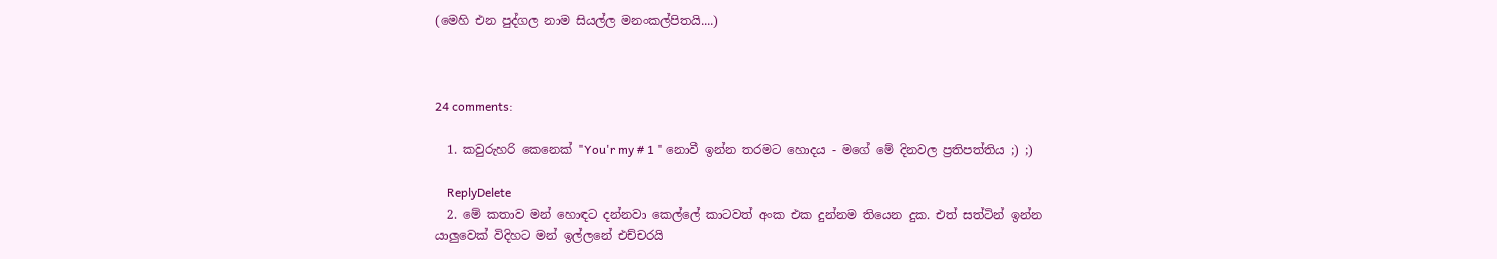(මෙහි එන පුද්ගල නාම සියල්ල මනංකල්පිතයි....)



24 comments:

  1. කවුරුහරි කෙනෙක් "You'r my # 1 " නොවී ඉන්න තරමට හොදය - මගේ මේ දිනවල ප්‍රතිපත්තිය ;) ;)

    ReplyDelete
  2. මේ කතාව මන් හොඳට දන්නවා කෙල්ලේ කාටවත් අංක එක දුන්නම තියෙන දුක. එත් සත්ටින් ඉන්න යාලුවෙක් විදිහට මන් ඉල්ලනේ එච්චරයි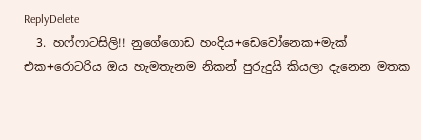ReplyDelete
  3. හෆ්ෆාටසිලි!! නුගේගොඩ හංදිය+ඩෙවෝනෙක+මැක් එක+රොටරිය ඔය හැමතැනම නිකන් පුරුදුයි කියලා දැනෙන මතක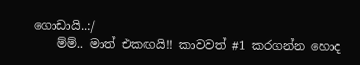ගොඩායි..:/
    ම්ම්.. මාත් එකඟයි!! කාවවත් #1 කරගන්න හොද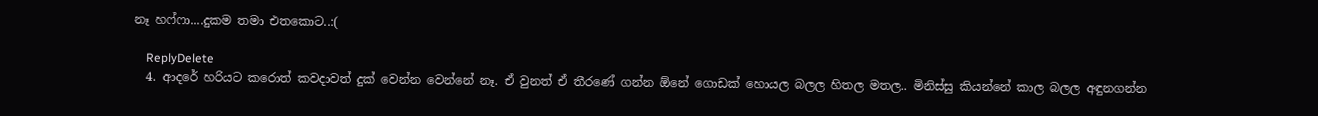නෑ හෆ්ෆා....දුකම තමා එතකොට..:(

    ReplyDelete
  4. ආදරේ හරියට කරොත් කවදාවත් දුක් වෙන්න වෙන්නේ නෑ. ඒ වුනත් ඒ තීරණේ ගන්න ඕනේ ගොඩක් හොයල බලල හිතල මතල.. මිනිස්සු කියන්නේ කාල බලල අඳුනගන්න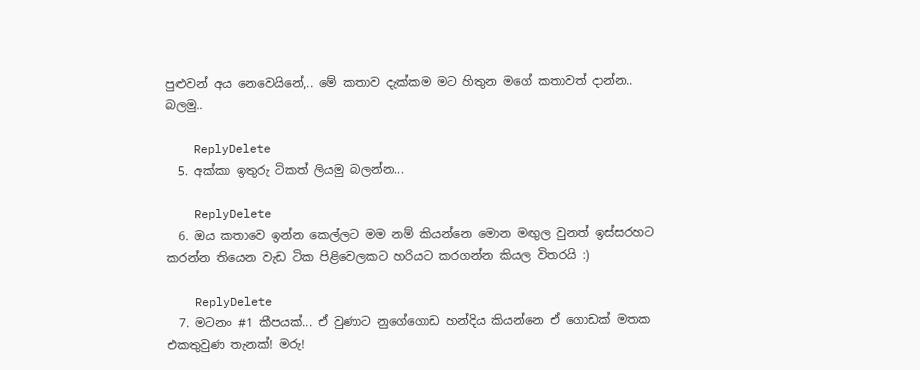පුළුවන් අය නෙවෙයිනේ,.. මේ කතාව දැක්කම මට හිතුන මගේ කතාවත් දාන්න.. බලමු..

    ReplyDelete
  5. අක්කා ඉතුරු ටිකත් ලියමු බලන්න...

    ReplyDelete
  6. ඔය කතාවෙ ඉන්න කෙල්ලට මම නම් කියන්නෙ මොන මඟුල වුනත් ඉස්සරහට කරන්න තියෙන වැඩ ටික පිළිවෙලකට හරියට කරගන්න කියල විතරයි :)

    ReplyDelete
  7. මටනං #1 කීපයක්... ඒ වුණාට නුගේගොඩ හන්දිය කියන්නෙ ඒ ගොඩක් මතක එකතුවුණ තැනක්! මරු!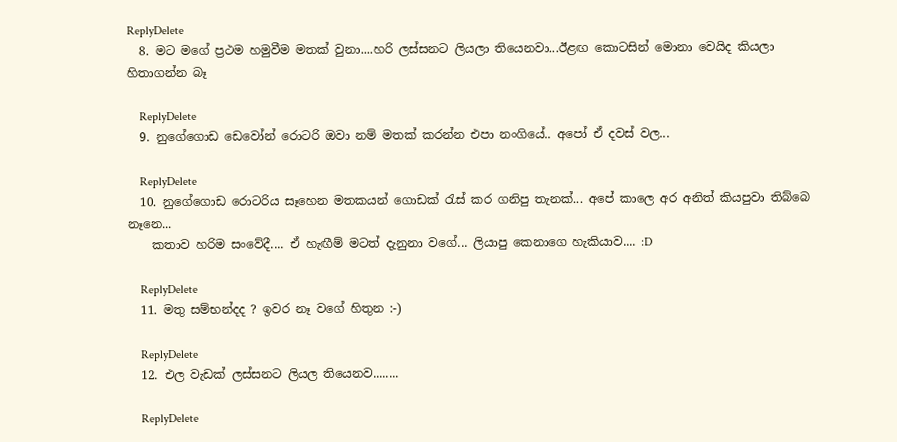ReplyDelete
  8. මට මගේ ප්‍රථම හමුවීම මතක් වුනා....හරි ලස්සනට ලියලා තියෙනවා...ඊළඟ කොටසින් මොනා වෙයිද කියලා හිතාගන්න බෑ

    ReplyDelete
  9. නුගේගොඩ ඩෙවෝන් රොටරි ඔවා නම් මතක් කරන්න එපා නංගියේ.. අපෝ ඒ දවස් වල...

    ReplyDelete
  10. නුගේගොඩ රොටරිය සෑහෙන මතකයන් ගොඩක් රැස් කර ගනිපු තැනක්... අපේ කාලෙ අර අනිත් කියපුවා තිබ්බෙ නෑනෙ...
    කතාව හරිම සංවේදී.... ඒ හැඟීම් මටත් දැනුනා වගේ... ලියාපු කෙනාගෙ හැකියාව.... :D

    ReplyDelete
  11. මතු සම්භන්දද ? ඉවර නෑ වගේ හිතුන :-)

    ReplyDelete
  12. එල වැඩක් ලස්සනට ලියල තියෙනව........

    ReplyDelete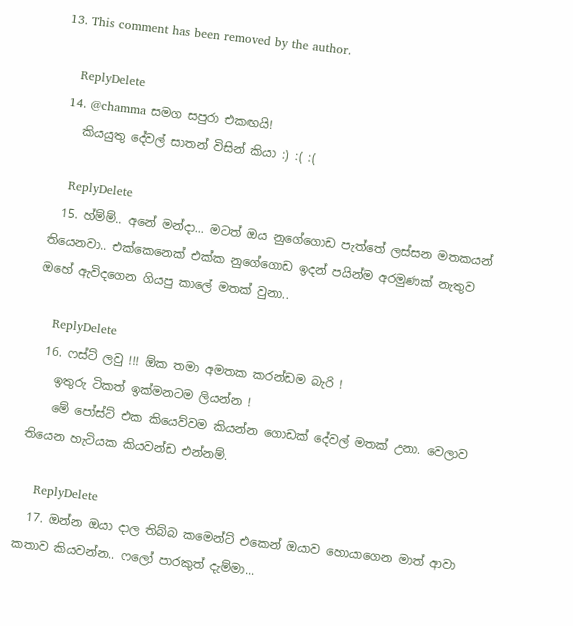13. This comment has been removed by the author.

    ReplyDelete
  14. @chamma සමග සපුරා එකඟයි!
    කියයුතු දේවල් සාතන් විසින් කියා :) :( :(

    ReplyDelete
  15. හ්ම්ම්.. අනේ මන්දා... මටත් ඔය නුගේගොඩ පැත්තේ ලස්සන මතකයන් තියෙනවා.. එක්කෙනෙක් එක්ක නුගේගොඩ ඉදන් පයින්ම අරමුණක් නැතුව ඔහේ ඇවිදගෙන ගියපු කාලේ මතක් වුනා..

    ReplyDelete
  16. ෆස්ට් ලවු !!! ඕක තමා අමතක කරන්ඩම බැරි !
    ඉතුරු ටිකත් ඉක්මනටම ලියන්න !
    මේ පෝස්ට් එක කියෙව්වම කියන්න ගොඩක් දේවල් මතක් උනා. වෙලාව තියෙන හැටියක කියවන්ඩ එන්නම්.

    ReplyDelete
  17. ඔන්න ඔයා දාල තිබ්බ කමෙන්ට් එකෙන් ඔයාව හොයාගෙන මාත් ආවා කතාව කියවන්න.. ෆලෝ පාරකුත් දැම්මා...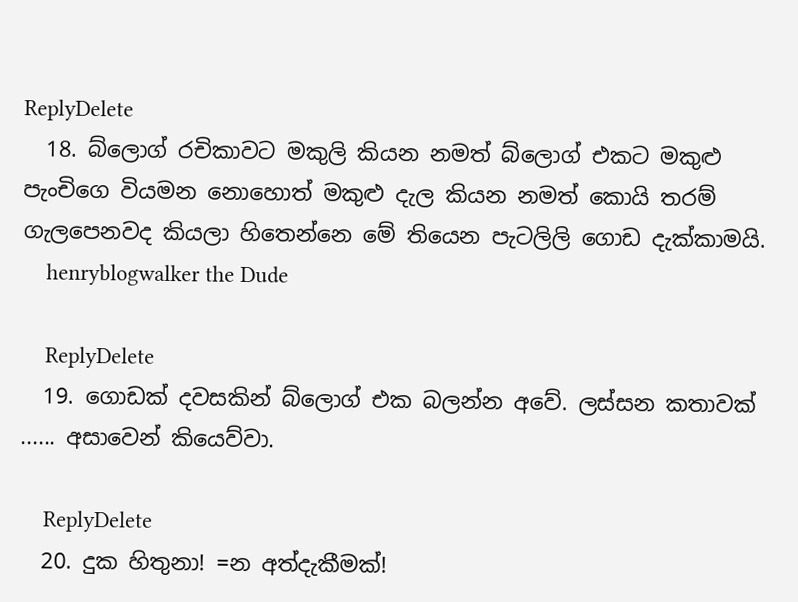ReplyDelete
  18. බ්ලොග් රචිකාවට මකුලි කියන නමත් බ්ලොග් එකට මකුළු පැංචිගෙ වියමන නොහොත් මකුළු දැල කියන නමත් කොයි තරම් ගැලපෙනවද කියලා හිතෙන්නෙ මේ තියෙන පැටලිලි ගොඩ දැක්කාමයි.
    henryblogwalker the Dude

    ReplyDelete
  19. ගොඩක් දවසකින් බ්ලොග් එක බලන්න අවේ. ලස්සන කතාවක් ...... අසාවෙන් කියෙව්වා.

    ReplyDelete
  20. දුක හිතුනා! =න අත්දැකීමක්!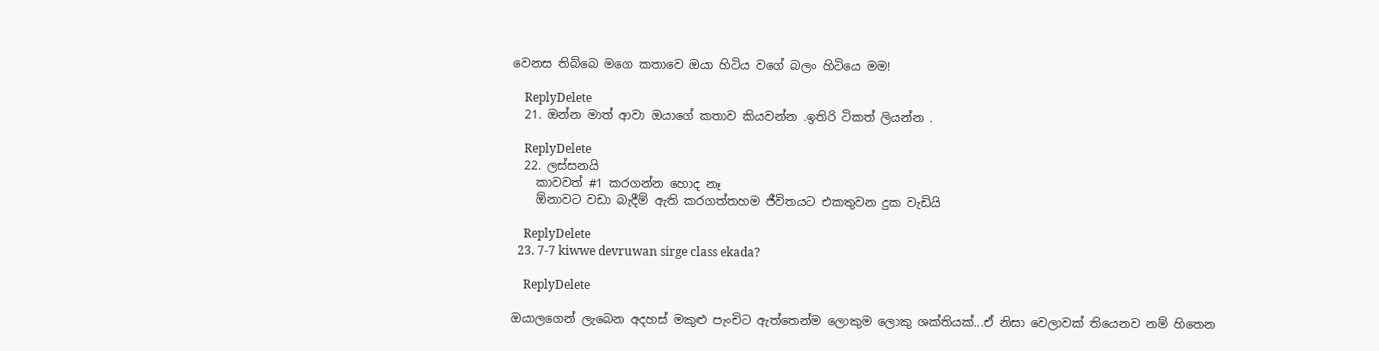වෙනස තිබ්බෙ මගෙ කතාවෙ ඔයා හිටිය වගේ බලං හිටියෙ මම!

    ReplyDelete
  21. ඔන්‍න‍ මාත් ආවා ඔයාගේ කතාව කියවන්න .ඉතිරි ටිකත් ලියන්න .

    ReplyDelete
  22. ලස්සනයි
    කාවවත් #1 කරගන්න හොද නෑ
    ඕනාවට වඩා බැදීම් ඇති කරගත්තහම ජීවිතයට එකතුවන දුක වැඩියි

    ReplyDelete
  23. 7-7 kiwwe devruwan sirge class ekada?

    ReplyDelete

ඔයාලගෙන් ලැබෙන අදහස් මකුළු පැංචිට ඇත්තෙන්ම ලොකුම ලොකු ශක්තියක්...ඒ නිසා වෙලාවක් තියෙනව නම් හිතෙන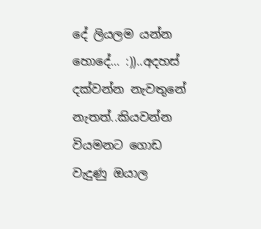දේ ලියලම යන්න හොදේ... :))..අදහස් දක්වන්න නැවතුනේ නැතත්..කියවන්න වියමනට ගොඩ වැදුණු ඔයාල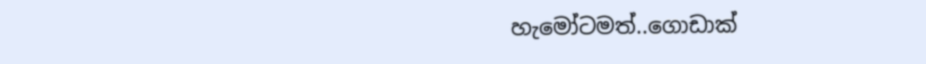හැමෝටමත්..ගොඩාක්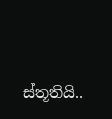ස්තූතියි..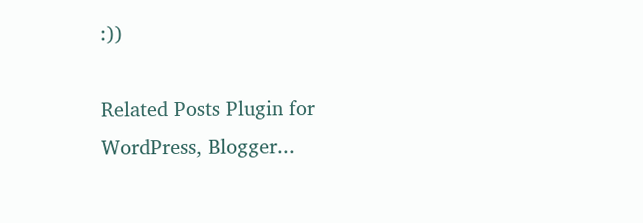:))

Related Posts Plugin for WordPress, Blogger...